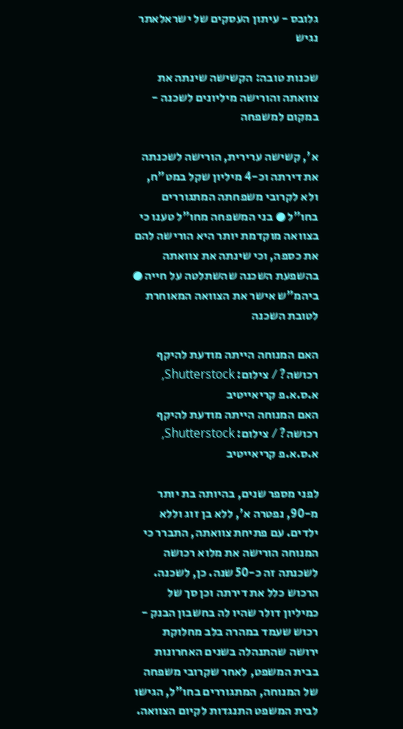גלובס - עיתון העסקים של ישראלאתר נגיש

שכנות טובה: הקשישה שינתה את צוואתה והורישה מיליונים לשכנה - במקום למשפחה

א', קשישה ערירית, הורישה לשכנתה את דירתה וכ-4 מיליון שקל במט"ח, ולא לקרובי משפחתה המתגוררים בחו"ל ● בני המשפחה מחו"ל טענו כי בצוואה מוקדמת יותר היא הורישה להם את כספה, וכי שינתה את צוואתה בהשפעת השכנה שהשתלטה על חייה ● ביהמ"ש אישר את הצוואה המאוחרת לטובת השכנה

האם המנוחה הייתה מודעת להיקף רכושה? / צילום: Shutterstock, א.ס.א.פ קריאייטיב
האם המנוחה הייתה מודעת להיקף רכושה? / צילום: Shutterstock, א.ס.א.פ קריאייטיב

לפני מספר שנים, בהיותה בת יותר מ-90, נפטרה א', ללא בן זוג וללא ילדים. עם פתיחת צוואתה, התברר כי המנוחה הורישה את מלוא רכושה לשכנתה זה כ-50 שנה. כן, לשכנה. הרכוש כלל את דירתה וכן סך של כמיליון דולר שהיו לה בחשבון הבנק - רכוש שעמד במהרה בלב מחלוקת ירושה שהתנהלה בשנים האחרונות בבית המשפט, לאחר שקרובי משפחה של המנוחה, המתגוררים בחו"ל, הגישו לבית המשפט התנגדות לקיום הצוואה.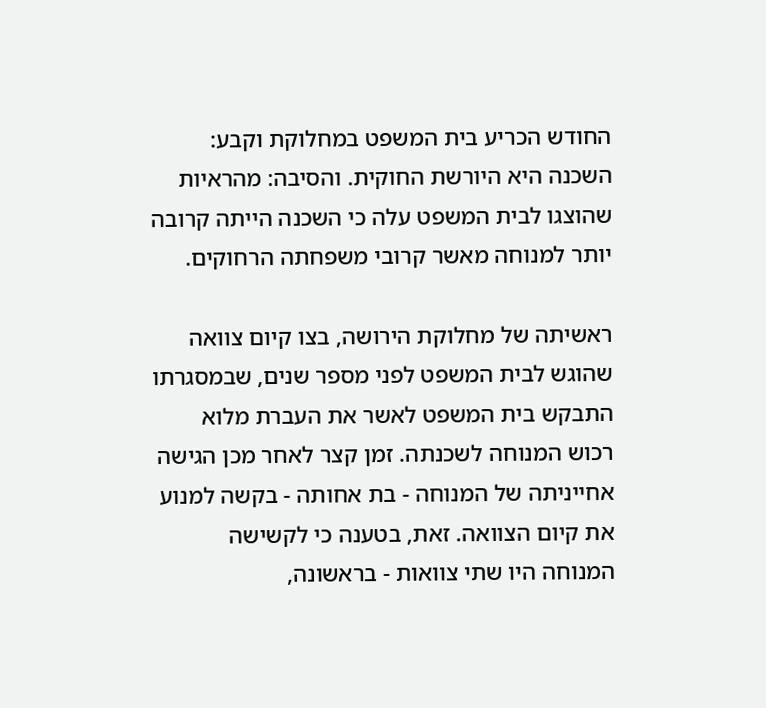החודש הכריע בית המשפט במחלוקת וקבע: השכנה היא היורשת החוקית. והסיבה: מהראיות שהוצגו לבית המשפט עלה כי השכנה הייתה קרובה יותר למנוחה מאשר קרובי משפחתה הרחוקים.

ראשיתה של מחלוקת הירושה, בצו קיום צוואה שהוגש לבית המשפט לפני מספר שנים, שבמסגרתו התבקש בית המשפט לאשר את העברת מלוא רכוש המנוחה לשכנתה. זמן קצר לאחר מכן הגישה אחייניתה של המנוחה - בת אחותה - בקשה למנוע את קיום הצוואה. זאת, בטענה כי לקשישה המנוחה היו שתי צוואות - בראשונה,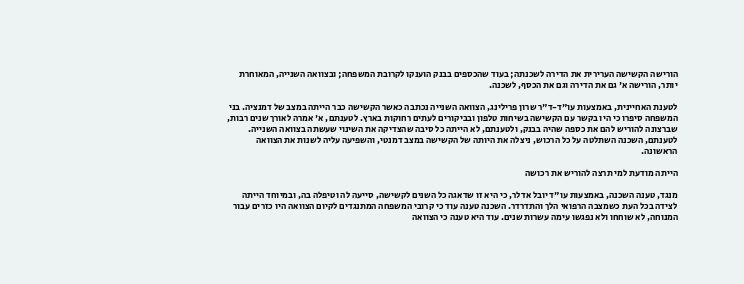הורישה הקשישה הערירית את הדירה לשכנתה; בעוד שהכספים בבנק הוענקו לקרובת המשפחה; ובצוואה השנייה, המאוחרת יותר, הורישה א' גם את הדירה וגם את הכסף, לשכנה.

לטענת האחיינית, באמצעות עו"ד-ד"ר שרון פרילינג, הצוואה השנייה נכתבה כאשר הקשישה כבר הייתה במצב של דמנציה. בני המשפחה סיפרו כי היו בקשר עם הקשישה בשיחות טלפון ובביקורים לעתים רחוקות בארץ. לטענתם, א' אמרה לאורך שנים רבות, שברצונה להוריש להם את כספה שהיה בבנק, ולטענתם, לא הייתה כל סיבה שהצדיקה את השינוי שעשתה בצוואה השנייה. לטענתם, השכנה השתלטה על כל הרכוש, ניצלה את היותה של הקשישה במצב דמנטי, והשפיעה עליה לשנות את הצוואה הראשונה.

הייתה מודעת למי תרצה להוריש את רכושה

מנגד, טענה השכנה, באמצעות עו"ד יובל אדלר, כי היא זו שדאגה כל השנים לקשישה, סייעה לה וטיפלה בה, ובמיוחד הייתה לצידה בכל העת כשמצבה הרפואי הלך והתדרדר. השכנה טענה עוד כי קרובי המשפחה המתנגדים לקיום הצוואה היו כזרים עבור המנוחה, לא שוחחו ולא נפגשו עימה עשרות שנים. עוד היא טענה כי הצוואה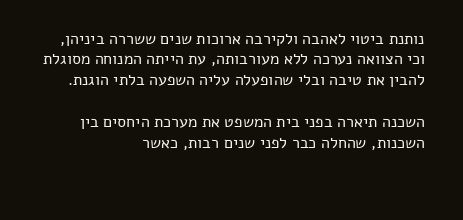נותנת ביטוי לאהבה ולקירבה ארוכות שנים ששררה ביניהן, וכי הצוואה נערכה ללא מעורבותה, עת הייתה המנוחה מסוגלת להבין את טיבה ובלי שהופעלה עליה השפעה בלתי הוגנת.

השכנה תיארה בפני בית המשפט את מערכת היחסים בין השכנות, שהחלה כבר לפני שנים רבות, כאשר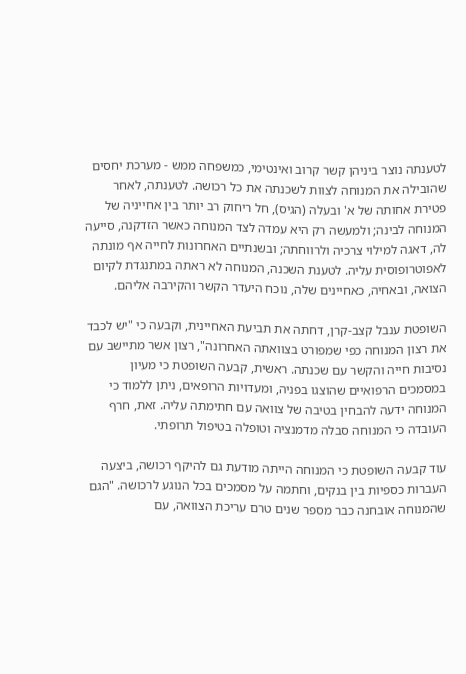לטענתה נוצר ביניהן קשר קרוב ואינטימי, כמשפחה ממש - מערכת יחסים שהובילה את המנוחה לצוות לשכנתה את כל רכושה. לטענתה, לאחר פטירת אחותה של א' ובעלה (הגיס), חל ריחוק רב יותר בין אחייניה של המנוחה לבינה; ולמעשה רק היא עמדה לצד המנוחה כאשר הזדקנה, סייעה לה, דאגה למילוי צרכיה ולרווחתה; ובשנתיים האחרונות לחייה אף מונתה לאפוטרופוסית עליה. לטענת השכנה, המנוחה לא ראתה במתנגדת לקיום הצואה, ובאחיה, כאחיינים שלה, נוכח היעדר הקשר והקירבה אליהם.

השופטת ענבל קצב-קרן, דחתה את תביעת האחיינית, וקבעה כי "יש לכבד את רצון המנוחה כפי שמפורט בצוואתה האחרונה", רצון אשר מתיישב עם נסיבות חייה והקשר עם שכנתה. ראשית, קבעה השופטת כי מעיון במסמכים הרפואיים שהוצגו בפניה, ומעדויות הרופאים, ניתן ללמוד כי המנוחה ידעה להבחין בטיבה של צוואה עם חתימתה עליה. זאת, חרף העובדה כי המנוחה סבלה מדמנציה וטופלה בטיפול תרופתי.

עוד קבעה השופטת כי המנוחה הייתה מודעת גם להיקף רכושה, ביצעה העברות כספיות בין בנקים, וחתמה על מסמכים בכל הנוגע לרכושה. "הגם שהמנוחה אובחנה כבר מספר שנים טרם עריכת הצוואה, עם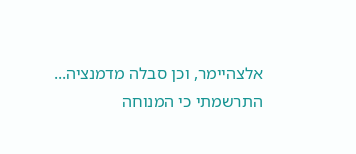אלצהיימר, וכן סבלה מדמנציה... התרשמתי כי המנוחה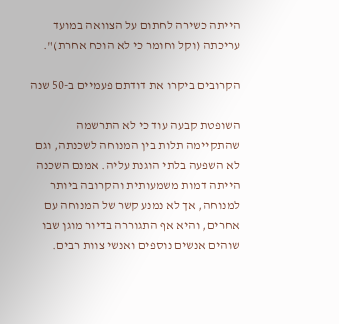הייתה כשירה לחתום על הצוואה במועד עריכתה (וקל וחומר כי לא הוכח אחרת)".

הקרובים ביקרו את דודתם פעמיים ב-50 שנה

השופטת קבעה עוד כי לא התרשמה שהתקיימה תלות בין המנוחה לשכנתה, וגם לא השפעה בלתי הוגנת עליה. אמנם השכנה הייתה דמות משמעותית והקרובה ביותר למנוחה, אך לא נמנע קשר של המנוחה עם אחרים, והיא אף התגוררה בדיור מוגן שבו שוהים אנשים נוספים ואנשי צוות רבים.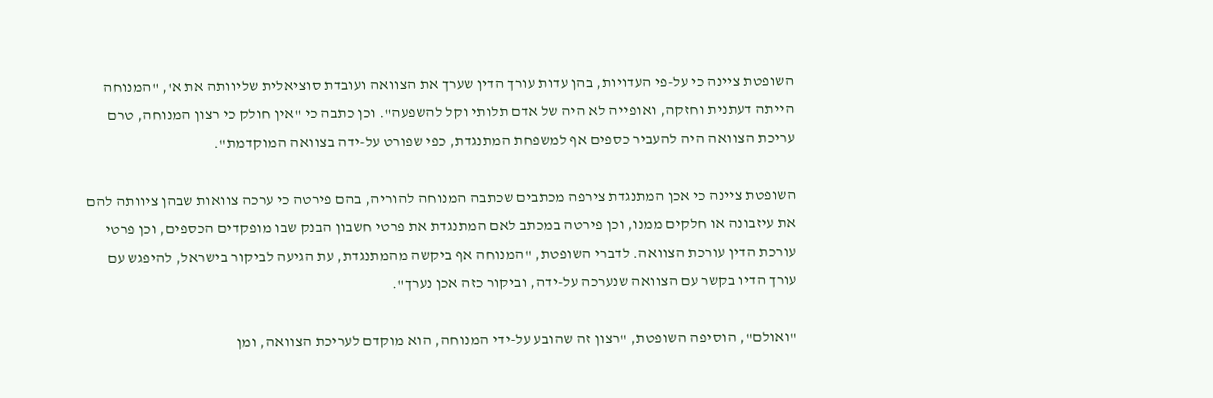השופטת ציינה כי על-פי העדויות, בהן עדות עורך הדין שערך את הצוואה ועובדת סוציאלית שליוותה את א', "המנוחה הייתה דעתנית וחזקה, ואופייה לא היה של אדם תלותי וקל להשפעה". וכן כתבה כי "אין חולק כי רצון המנוחה, טרם עריכת הצוואה היה להעביר כספים אף למשפחת המתנגדת, כפי שפורט על-ידה בצוואה המוקדמת".

השופטת ציינה כי אכן המתנגדת צירפה מכתבים שכתבה המנוחה להוריה, בהם פירטה כי ערכה צוואות שבהן ציוותה להם את עיזבונה או חלקים ממנו, וכן פירטה במכתב לאם המתנגדת את פרטי חשבון הבנק שבו מופקדים הכספים, וכן פרטי עורכת הדין עורכת הצוואה. לדברי השופטת, "המנוחה אף ביקשה מהמתנגדת, עת הגיעה לביקור בישראל, להיפגש עם עורך הדיו בקשר עם הצוואה שנערכה על-ידה, וביקור כזה אכן נערך".

"ואולם", הוסיפה השופטת, "רצון זה שהובע על-ידי המנוחה, הוא מוקדם לעריכת הצוואה, ומן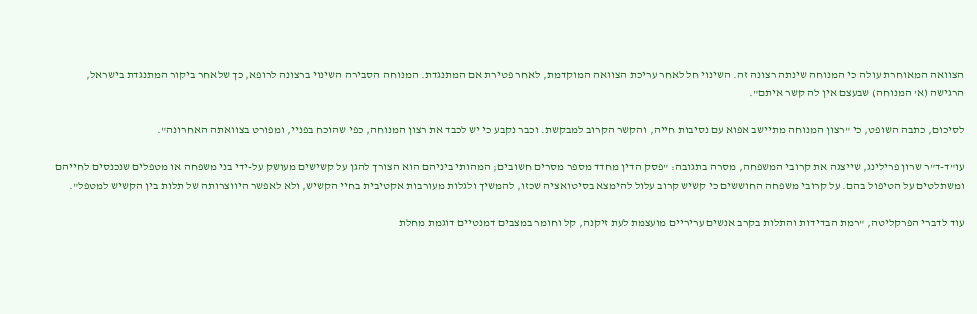הצוואה המאוחרת עולה כי המנוחה שינתה רצונה זה. השינוי חל לאחר עריכת הצוואה המוקדמת, לאחר פטירת אם המתנגדת. המנוחה הסבירה השינוי ברצונה לרופא, כך שלאחר ביקור המתנגדת בישראל, הרגישה (א' המנוחה) שבעצם אין לה קשר איתם".

לסיכום, כתבה השופט, כי "רצון המנוחה מתיישב אפוא עם נסיבות חייה, והקשר הקרוב למבקשת. וכבר נקבע כי יש לכבד את רצון המנוחה, כפי שהוכח בפניי, ומפורט בצוואתה האחרונה".

עו"ד-ד"ר שרון פרילינג, שייצגה את קרובי המשפחה, מסרה בתגובה: "פסק הדין מחדד מספר מסרים חשובים; המהותי ביניהם הוא הצורך להגן על קשישים מעושק על-ידי בני משפחה או מטפלים שנכנסים לחייהם ומשתלטים על הטיפול בהם. על קרובי משפחה החוששים כי קשיש קרוב עלול להימצא בסיטואציה שכזו, להמשיך ולגלות מעורבות אקטיבית בחיי הקשיש, ולא לאפשר היווצרותה של תלות בין הקשיש למטפל".

עוד לדברי הפרקליטה, "רמת הבדידות והתלות בקרב אנשים עריריים מועצמת לעת זיקנה, קל וחומר במצבים דמנטיים דוגמת מחלת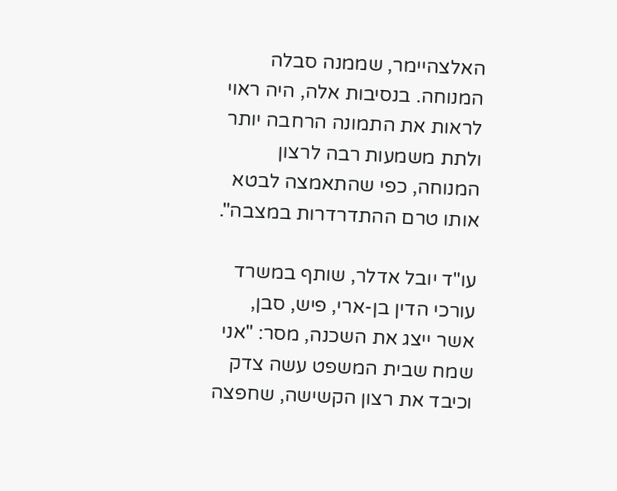האלצהיימר, שממנה סבלה המנוחה. בנסיבות אלה, היה ראוי לראות את התמונה הרחבה יותר ולתת משמעות רבה לרצון המנוחה, כפי שהתאמצה לבטא אותו טרם ההתדרדרות במצבה".

עו"ד יובל אדלר, שותף במשרד עורכי הדין בן-ארי, פיש, סבן, אשר ייצג את השכנה, מסר: "אני שמח שבית המשפט עשה צדק וכיבד את רצון הקשישה, שחפצה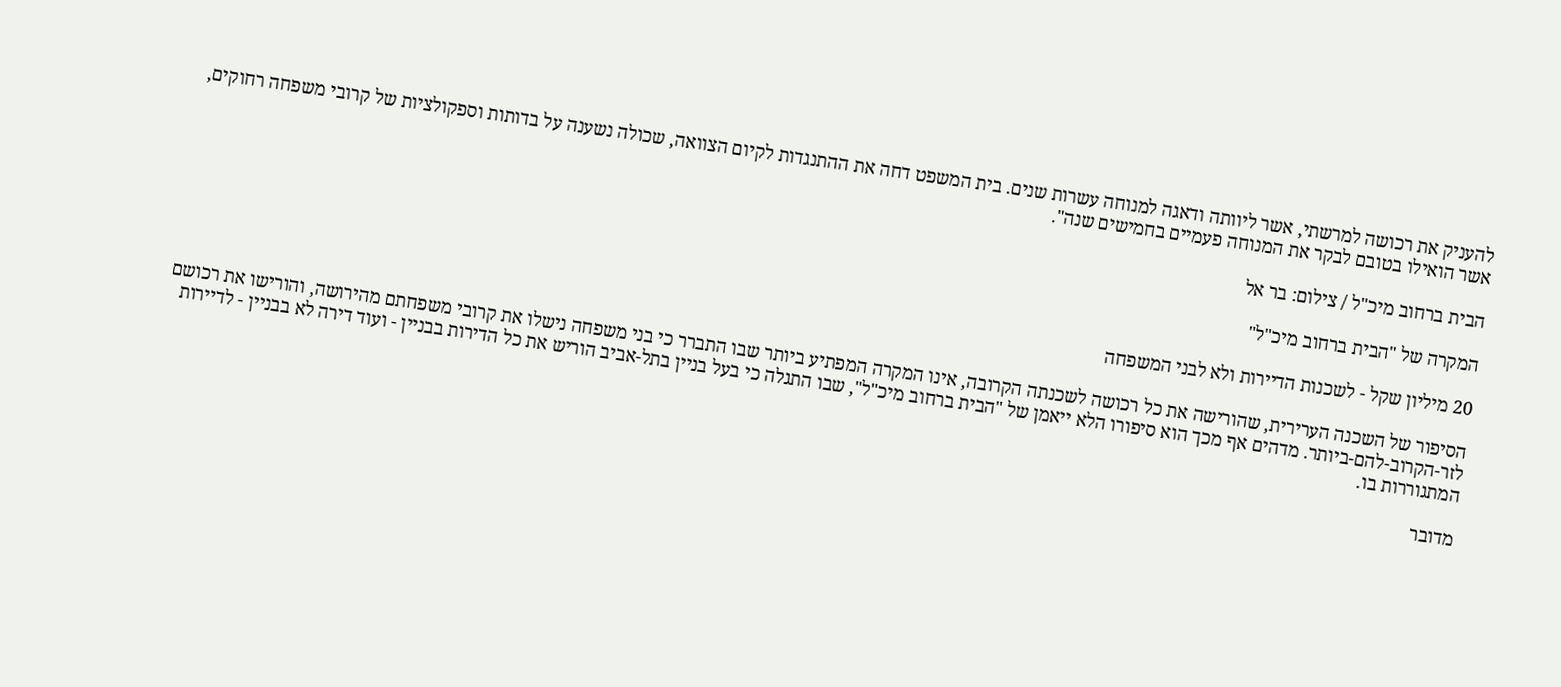להעניק את רכושה למרשתי, אשר ליוותה ודאגה למנוחה עשרות שנים. בית המשפט דחה את ההתנגדות לקיום הצוואה, שכולה נשענה על בדותות וספקולציות של קרובי משפחה רחוקים, אשר הואילו בטובם לבקר את המנוחה פעמיים בחמישים שנה".

הבית ברחוב מיכ"ל / צילום: בר אל

המקרה של "הבית ברחוב מיכ"ל"

20 מיליון שקל - לשכנות הדיירות ולא לבני המשפחה

הסיפור של השכנה הערירית, שהורישה את כל רכושה לשכנתה הקרובה, אינו המקרה המפתיע ביותר שבו התברר כי בני משפחה נישלו את קרובי משפחתם מהירושה, והורישו את רכושם לזר-הקרוב-להם-ביותר. מדהים אף מכך הוא סיפורו הלא ייאמן של "הבית ברחוב מיכ"ל", שבו התגלה כי בעל בניין בתל-אביב הוריש את כל הדירות בבניין - ועוד דירה לא בבניין - לדיירות המתגוררות בו.

מדובר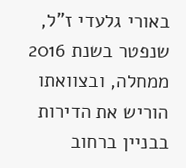באורי גלעדי ז"ל, שנפטר בשנת 2016 ממחלה, ובצוואתו הוריש את הדירות בבניין ברחוב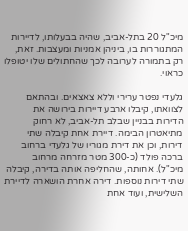מיכ"ל 20 בתל-אביב, שהיה בבעלותו, לדיירות המתגוררות בו, ביניהן אמניות ומעצבות. זאת, רק בתמורה לערובה לכך שהחתולים שלו יטופלו כראוי.

גלעדי נפטר ערירי וללא צאצאים. ובהתאם לצוואתו, קיבלו ארבע דיירות בירושה את הדירות בבניין שבלב תל-אביב, לא רחוק מתיאטרון הבימה. דיירת אחת קיבלה שתי דירות, וכן את דירת מגוריו של גלעדי ברחוב ברכה פולד (כ-300 מטר מזרחה מרחוב מיכ"ל). אחותה, שהחליפה אותה בדירה, קיבלה שתי דירות נוספות. דירה אחרת הושארה לדיירת השלישית, ועוד אחת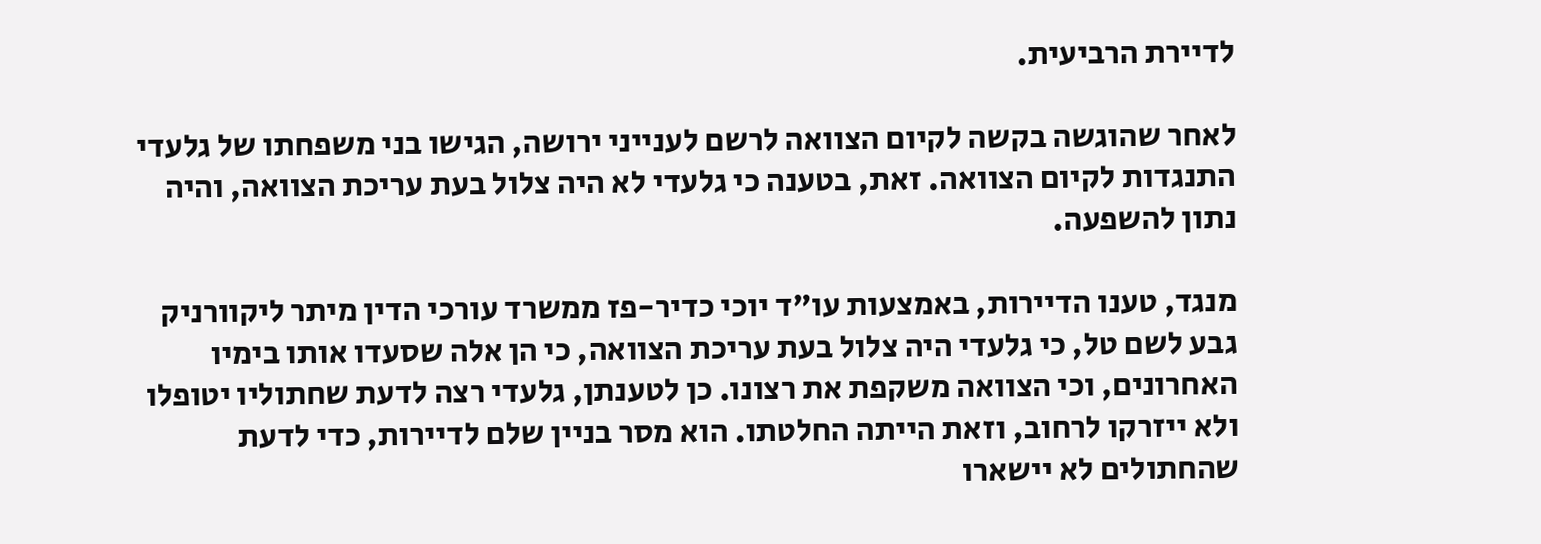לדיירת הרביעית.

לאחר שהוגשה בקשה לקיום הצוואה לרשם לענייני ירושה, הגישו בני משפחתו של גלעדי התנגדות לקיום הצוואה. זאת, בטענה כי גלעדי לא היה צלול בעת עריכת הצוואה, והיה נתון להשפעה.

מנגד, טענו הדיירות, באמצעות עו"ד יוכי כדיר-פז ממשרד עורכי הדין מיתר ליקוורניק גבע לשם טל, כי גלעדי היה צלול בעת עריכת הצוואה, כי הן אלה שסעדו אותו בימיו האחרונים, וכי הצוואה משקפת את רצונו. כן לטענתן, גלעדי רצה לדעת שחתוליו יטופלו ולא ייזרקו לרחוב, וזאת הייתה החלטתו. הוא מסר בניין שלם לדיירות, כדי לדעת שהחתולים לא יישארו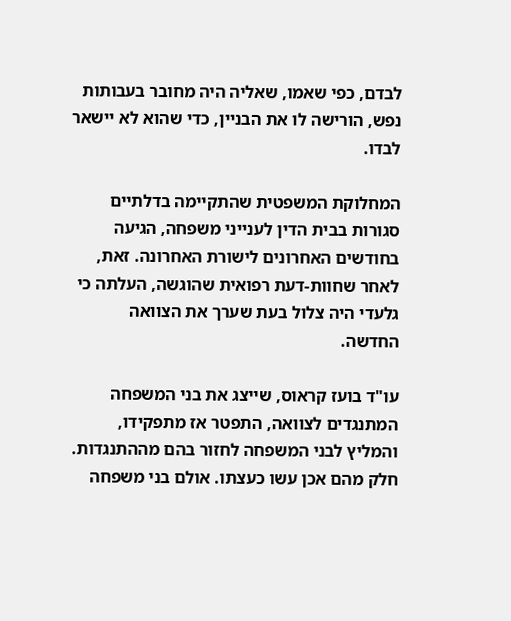לבדם, כפי שאמו, שאליה היה מחובר בעבותות נפש, הורישה לו את הבניין, כדי שהוא לא יישאר לבדו.

המחלוקת המשפטית שהתקיימה בדלתיים סגורות בבית הדין לענייני משפחה, הגיעה בחודשים האחרונים לישורת האחרונה. זאת, לאחר שחוות-דעת רפואית שהוגשה, העלתה כי גלעדי היה צלול בעת שערך את הצוואה החדשה.

עו"ד בועז קראוס, שייצג את בני המשפחה המתנגדים לצוואה, התפטר אז מתפקידו, והמליץ לבני המשפחה לחזור בהם מההתנגדות. חלק מהם אכן עשו כעצתו. אולם בני משפחה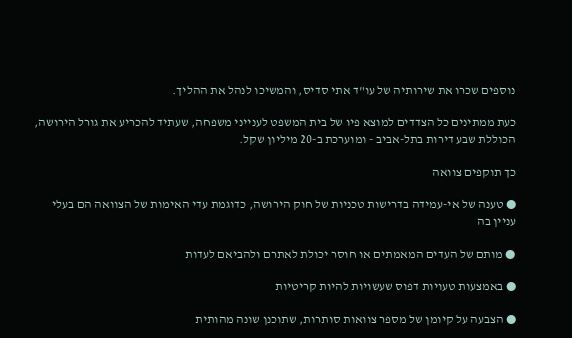נוספים שכרו את שירותיה של עו"ד אתי סדיס, והמשיכו לנהל את ההליך.

כעת ממתינים כל הצדדים למוצא פיו של בית המשפט לענייני משפחה, שעתיד להכריע את גורל הירושה, הכוללת שבע דירות בתל-אביב - ומוערכת ב-20 מיליון שקל.

כך תוקפים צוואה

● טענה של אי-עמידה בדרישות טכניות של חוק הירושה, כדוגמת עדי האימות של הצוואה הם בעלי עניין בה

● מותם של העדים המאמתים או חוסר יכולת לאתרם ולהביאם לעדות

● באמצעות טעויות דפוס שעשויות להיות קריטיות

● הצבעה על קיומן של מספר צוואות סותרות, שתוכנן שונה מהותית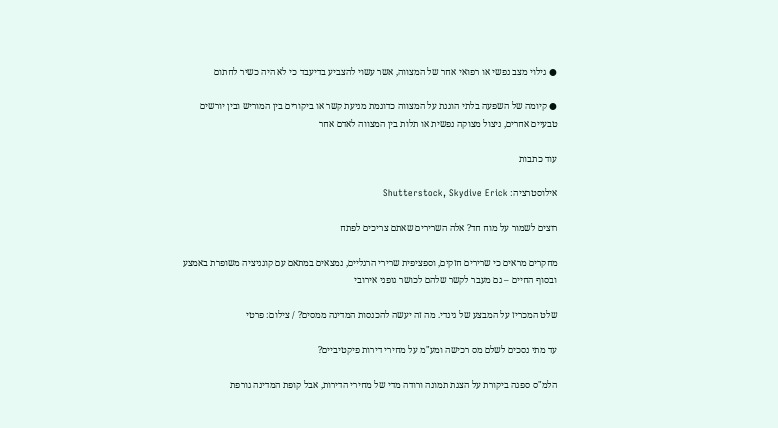● גילוי מצב נפשי או רפואי אחר של המצווה, אשר עשוי להצביע בדיעבד כי לא היה כשיר לחתום

● קיומה של השפעה בלתי הוגנת על המצווה כדוגמת מניעת קשר או ביקורים בין המוריש ובין יורשים טבעיים אחרים, ניצול מצוקה נפשית או תלות בין המצווה לאדם אחר

עוד כתבות

אילוסטרציה: Shutterstock, Skydive Erick

רוצים לשמור על מוח חד? אלה השרירים שאתם צריכים לפתח

מחקרים מראים כי שרירים חזקים, וספציפית שרירי הרגליים, נמצאים במתאם עם קוגניציה משופרת באמצע ובסוף החיים – גם מעבר לקשר שלהם לכושר גופני אירובי

שלט המכריז על המבצע של גינדי. מה זה יעשה להכנסות המדינה ממסים? / צילום: פרטי

עד מתי נסכים לשלם מס רכישה ומע"מ על מחירי דירות פיקטיביים?

הלמ"ס ספגה ביקורת על הצגת תמונה ורודה מדי של מחירי הדירות, אבל קופת המדינה גורפת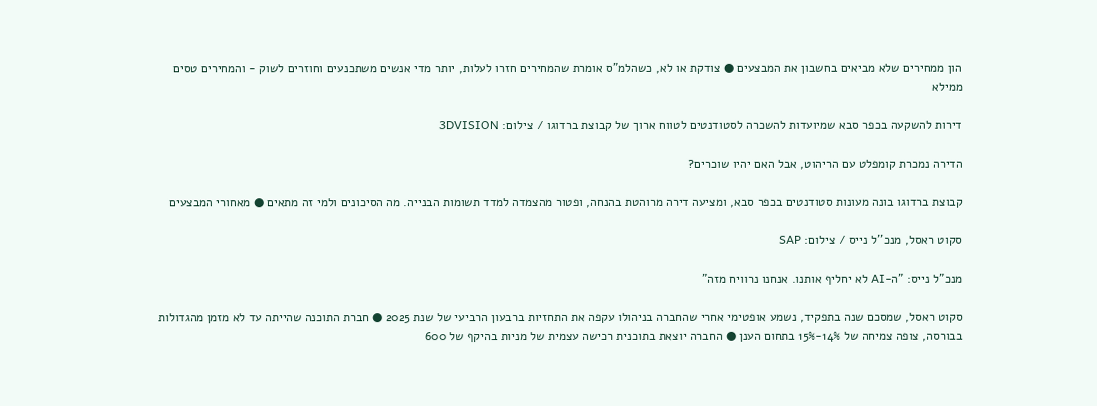הון ממחירים שלא מביאים בחשבון את המבצעים ● צודקת או לא, כשהלמ"ס אומרת שהמחירים חזרו לעלות, יותר מדי אנשים משתכנעים וחוזרים לשוק - והמחירים טסים ממילא

דירות להשקעה בכפר סבא שמיועדות להשכרה לסטודנטים לטווח ארוך של קבוצת ברדוגו / צילום: 3DVISION

הדירה נמכרת קומפלט עם הריהוט, אבל האם יהיו שוכרים?

קבוצת ברדוגו בונה מעונות סטודנטים בכפר סבא, ומציעה דירה מרוהטת בהנחה, ופטור מהצמדה למדד תשומות הבנייה. מה הסיכונים ולמי זה מתאים ● מאחורי המבצעים

סקוט ראסל, מנכ''ל נייס / צילום: SAP

מנכ"ל נייס: "ה-AI לא יחליף אותנו. אנחנו נרוויח מזה"

סקוט ראסל, שמסכם שנה בתפקיד, נשמע אופטימי אחרי שהחברה בניהולו עקפה את התחזיות ברבעון הרביעי של שנת 2025 ● חברת התוכנה שהייתה עד לא מזמן מהגדולות בבורסה, צופה צמיחה של 14%-15% בתחום הענן ● החברה יוצאת בתוכנית רכישה עצמית של מניות בהיקף של 600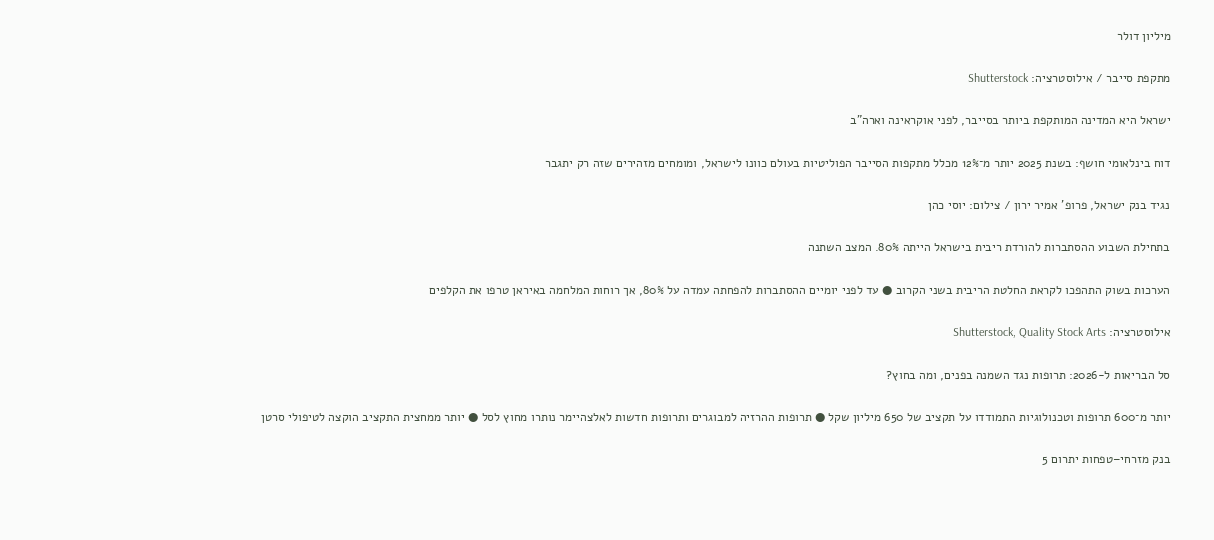מיליון דולר

מתקפת סייבר / אילוסטרציה: Shutterstock

ישראל היא המדינה המותקפת ביותר בסייבר, לפני אוקראינה וארה"ב

דוח בינלאומי חושף: בשנת 2025 יותר מ־12% מכלל מתקפות הסייבר הפוליטיות בעולם כוונו לישראל, ומומחים מזהירים שזה רק יתגבר

נגיד בנק ישראל, פרופ' אמיר ירון / צילום: יוסי כהן

בתחילת השבוע ההסתברות להורדת ריבית בישראל הייתה 80%. המצב השתנה

הערכות בשוק התהפכו לקראת החלטת הריבית בשני הקרוב ● עד לפני יומיים ההסתברות להפחתה עמדה על 80%, אך רוחות המלחמה באיראן טרפו את הקלפים

אילוסטרציה: Shutterstock, Quality Stock Arts

סל הבריאות ל-2026: תרופות נגד השמנה בפנים, ומה בחוץ?

יותר מ־600 תרופות וטכנולוגיות התמודדו על תקציב של 650 מיליון שקל ● תרופות ההרזיה למבוגרים ותרופות חדשות לאלצהיימר נותרו מחוץ לסל ● יותר ממחצית התקציב הוקצה לטיפולי סרטן

בנק מזרחי–טפחות יתרום 5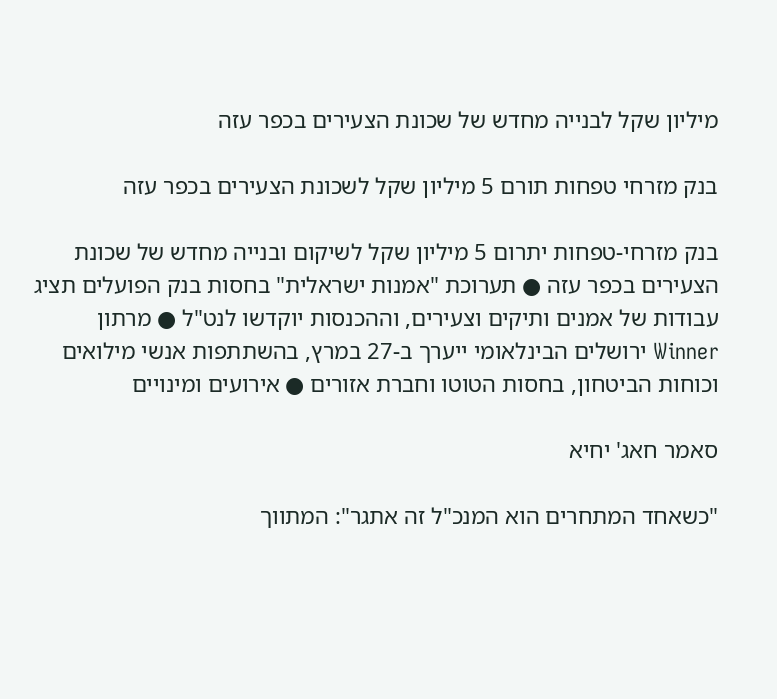מיליון שקל לבנייה מחדש של שכונת הצעירים בכפר עזה

בנק מזרחי טפחות תורם 5 מיליון שקל לשכונת הצעירים בכפר עזה

בנק מזרחי-טפחות יתרום 5 מיליון שקל לשיקום ובנייה מחדש של שכונת הצעירים בכפר עזה ● תערוכת "אמנות ישראלית" בחסות בנק הפועלים תציג עבודות של אמנים ותיקים וצעירים, וההכנסות יוקדשו לנט"ל ● מרתון Winner ירושלים הבינלאומי ייערך ב-27 במרץ, בהשתתפות אנשי מילואים וכוחות הביטחון, בחסות הטוטו וחברת אזורים ● אירועים ומינויים

סאמר חאג' יחיא

"כשאחד המתחרים הוא המנכ"ל זה אתגר": המתווך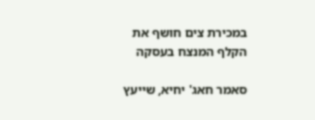במכירת צים חושף את הקלף המנצח בעסקה

סאמר חאג' יחיא, שייעץ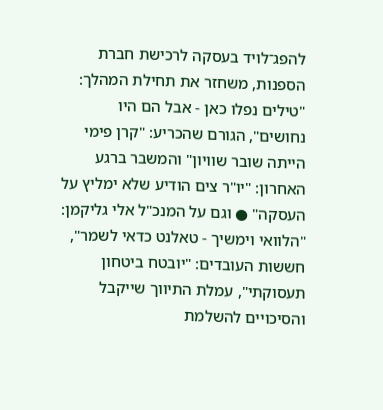להפג־לויד בעסקה לרכישת חברת הספנות, משחזר את תחילת המהלך: "טילים נפלו כאן - אבל הם היו נחושים", הגורם שהכריע: "קרן פימי הייתה שובר שוויון" והמשבר ברגע האחרון: "יו"ר צים הודיע שלא ימליץ על העסקה" ● וגם על המנכ"ל אלי גליקמן: "הלוואי וימשיך - טאלנט כדאי לשמר", חששות העובדים: "יובטח ביטחון תעסוקתי", עמלת התיווך שייקבל והסיכויים להשלמת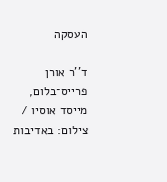העסקה

ד''ר אורן פרייס־בלום, מייסד אוסיו / צילום: באדיבות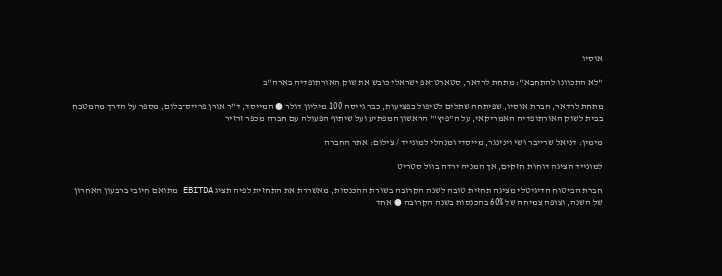אוסיו

"לא התכוונו להתחבא": מתחת לרדאר, סטארט־אפ ישראלי כובש את שוק האורתופדיה בארה"ב

מתחת לרדאר, חברת אוסיו, שפיתחה שתלים לטיפול בפציעות, כבר גייסה 100 מיליון דולר ● המייסד, ד"ר אורן פרייס־בלום, מספר על הדרך מהמטבח בבית לשוק האורתופדיה האמריקאי, על ה"פיץ'" הראשון המפתיע ועל שיתוף הפעולה עם חברה מכפר זרזיר

מימין: דניאל שרייבר ושי וינינגר, מייסדי ומנהלי למונייד / צילום: אתר החברה

למונייד הציגה דוחות חזקים, אך המניה ירדה בוול סטריט

חברת הביטוח הדיגיטלי מציגה תחזית טובה לשנה הקרובה בשורת ההכנסות, מאשררת את התחזית לפיה תציג EBITDA מתואם חיובי ברבעון האחרון של השנה, וצופה צמיחה של 60% בהכנסות בשנה הקרובה ● אחד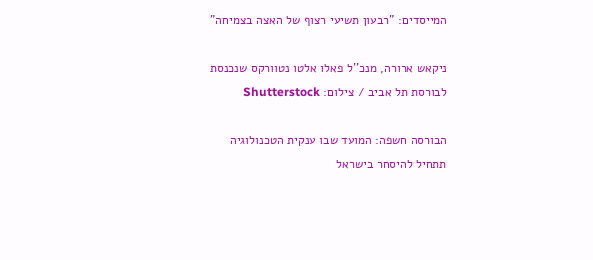המייסדים: "רבעון תשיעי רצוף של האצה בצמיחה"

ניקאש ארורה, מנכ''ל פאלו אלטו נטוורקס שנכנסת לבורסת תל אביב / צילום: Shutterstock

הבורסה חשפה: המועד שבו ענקית הטכנולוגיה תתחיל להיסחר בישראל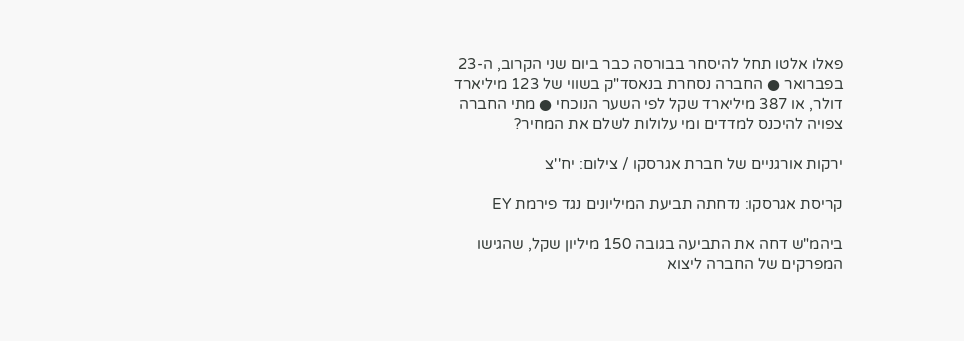פאלו אלטו תחל להיסחר בבורסה כבר ביום שני הקרוב, ה-23 בפברואר ● החברה נסחרת בנאסד"ק בשווי של 123 מיליארד דולר, או 387 מיליארד שקל לפי השער הנוכחי ● מתי החברה צפויה להיכנס למדדים ומי עלולות לשלם את המחיר?

ירקות אורגניים של חברת אגרסקו / צילום: יח''צ

קריסת אגרסקו: נדחתה תביעת המיליונים נגד פירמת EY

ביהמ"ש דחה את התביעה בגובה 150 מיליון שקל, שהגישו המפרקים של החברה ליצוא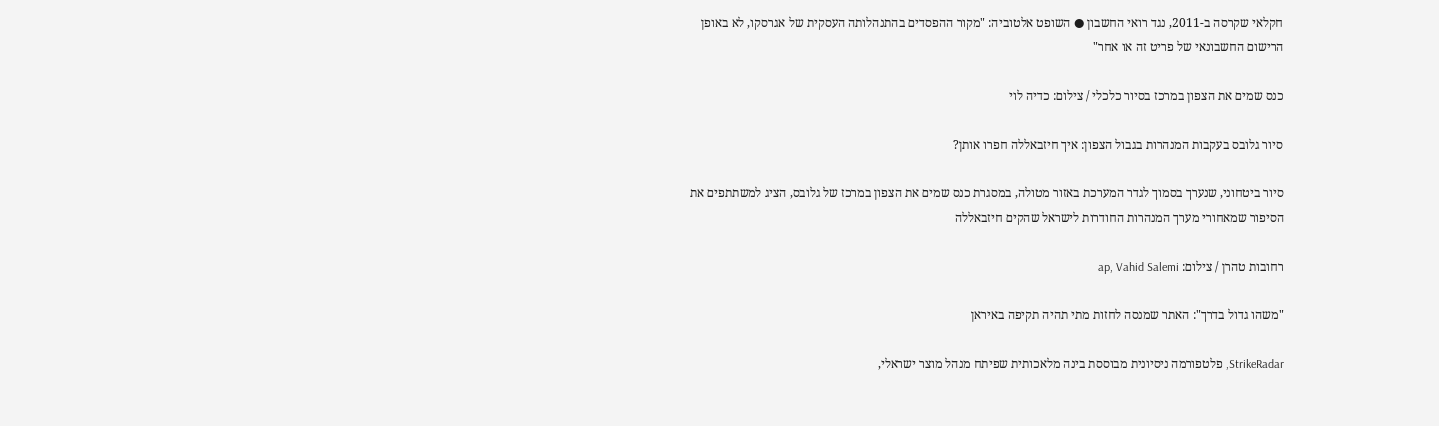חקלאי שקרסה ב-2011, נגד רואי החשבון ● השופט אלטוביה: "מקור ההפסדים בהתנהלותה העסקית של אגרסקו, לא באופן הרישום החשבונאי של פריט זה או אחר"

כנס שמים את הצפון במרכז בסיור כלכלי / צילום: כדיה לוי

סיור גלובס בעקבות המנהרות בגבול הצפון: איך חיזבאללה חפרו אותן?

סיור ביטחוני, שנערך בסמוך לגדר המערכת באזור מטולה, במסגרת כנס שמים את הצפון במרכז של גלובס, הציג למשתתפים את הסיפור שמאחורי מערך המנהרות החודרות לישראל שהקים חיזבאללה

רחובות טהרן / צילום: ap, Vahid Salemi

"משהו גדול בדרך": האתר שמנסה לחזות מתי תהיה תקיפה באיראן

StrikeRadar, פלטפורמה ניסיונית מבוססת בינה מלאכותית שפיתח מנהל מוצר ישראלי,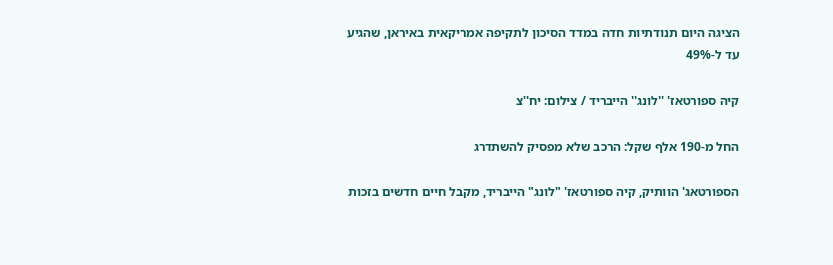הציגה היום תנודתיות חדה במדד הסיכון לתקיפה אמריקאית באיראן, שהגיע עד ל-49%

קיה ספורטאז' ''לונג'' הייבריד / צילום: יח''צ

החל מ-190 אלף שקל: הרכב שלא מפסיק להשתדרג

הספורטאג' הוותיק, קיה ספורטאז' "לונג" הייבריד, מקבל חיים חדשים בזכות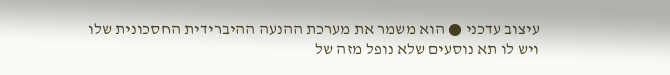עיצוב עדכני ● הוא משמר את מערכת ההנעה ההיברידית החסכונית שלו ויש לו תא נוסעים שלא נופל מזה של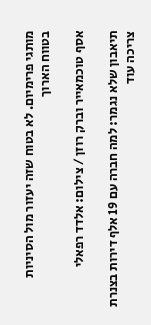מותגי פרימיום. לא בטוח שזה יעזור מול הסיניות בטווח הארוך

אסף טוכמאייר וברק רוזן / צילום: אלדד רפאלי

תיאבון שלא נגמר: למה חברה עם 19 אלף דירות בצנרת צריכה עוד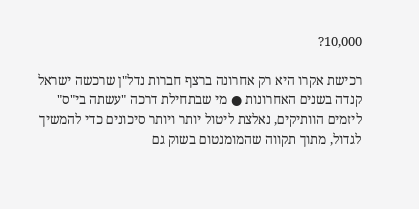10,000?

רכישת אקרו היא רק אחרונה ברצף חברות נדל"ן שרכשה ישראל קנדה בשנים האחרונות ● מי שבתחילת דרכה "עשתה בי"ס" ליזמים הוותיקים, נאלצת ליטול יותר ויותר סיכונים כדי להמשיך לגדול, מתוך תקווה שהמומנטום בשוק גם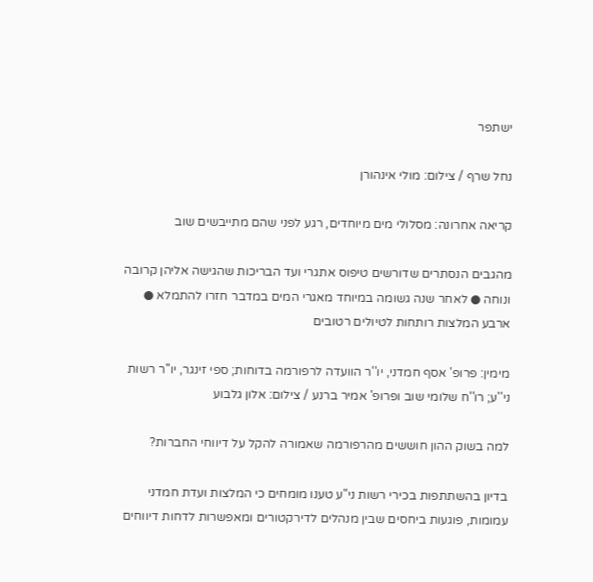ישתפר

נחל שרף / צילום: מולי אינהורן

קריאה אחרונה: מסלולי מים מיוחדים, רגע לפני שהם מתייבשים שוב

מהגבים הנסתרים שדורשים טיפוס אתגרי ועד הבריכות שהגישה אליהן קרובה ונוחה ● לאחר שנה גשומה במיוחד מאגרי המים במדבר חזרו להתמלא ● ארבע המלצות רותחות לטיולים רטובים

מימין: פרופ' אסף חמדני, יו''ר הוועדה לרפורמה בדוחות; ספי זינגר, יו''ר רשות ני''ע; רו''ח שלומי שוב ופרופ' אמיר ברנע / צילום: אלון גלבוע

למה בשוק ההון חוששים מהרפורמה שאמורה להקל על דיווחי החברות?

בדיון בהשתתפות בכירי רשות ני"ע טענו מומחים כי המלצות ועדת חמדני עמומות, פוגעות ביחסים שבין מנהלים לדירקטורים ומאפשרות לדחות דיווחים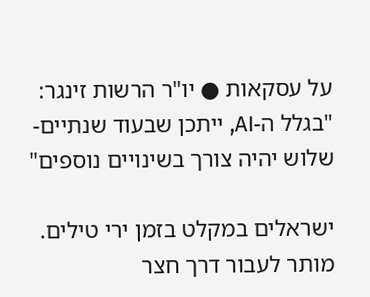על עסקאות ● יו"ר הרשות זינגר: "בגלל ה-AI, ייתכן שבעוד שנתיים-שלוש יהיה צורך בשינויים נוספים"

ישראלים במקלט בזמן ירי טילים. מותר לעבור דרך חצר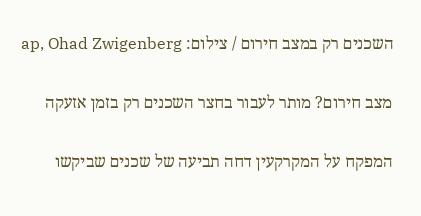השכנים רק במצב חירום / צילום: ap, Ohad Zwigenberg

מצב חירום? מותר לעבור בחצר השכנים רק בזמן אזעקה

המפקח על המקרקעין דחה תביעה של שכנים שביקשו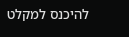להיכנס למקלט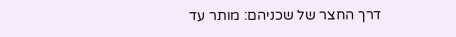דרך החצר של שכניהם: מותר עד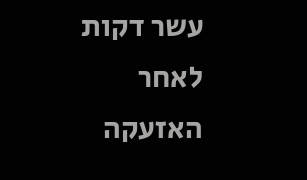עשר דקות לאחר האזעקה